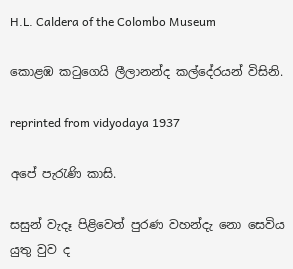H.L. Caldera of the Colombo Museum

කොළඹ කටුගෙයි ලීලානන්ද කල්දේරයන් විසිනි.

reprinted from vidyodaya 1937

අපේ පැරැණි කාසි.

සසුන් වැදෑ පිළිවෙත් පුරණ වහන්දැ නො සෙවිය යුතු වුව ද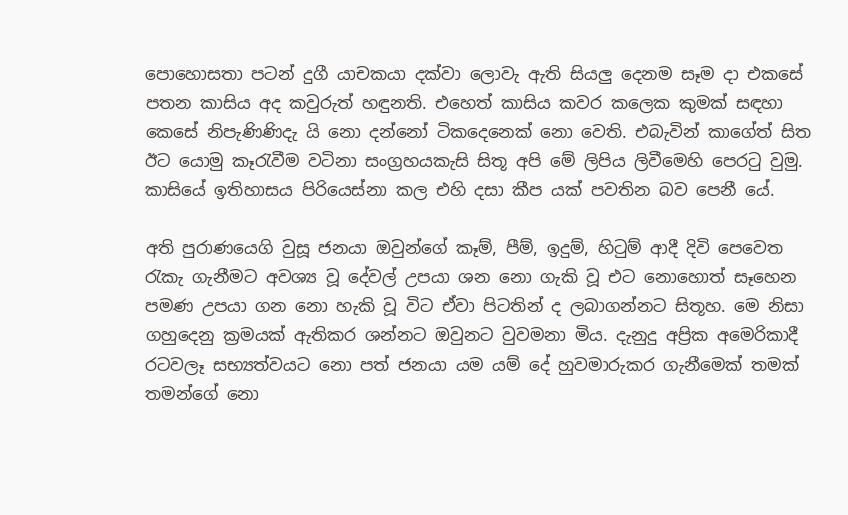පොහොසතා පටන් දුගී යාචකයා දක්වා ලොවැ ඇති සියලු දෙනම සෑම දා එකසේ පතන කාසිය අද කවුරුත් හඳුනති. එහෙත් කාසිය කවර කලෙක කුමක් සඳහා කෙසේ නිපැණිණිදැ යි නො දන්නෝ ටිකදෙනෙක් නො වෙති. එබැවින් කාගේත් සිත ඊට යොමු කෑරැවීම වටිනා සංග්‍රහයකැසි සිතූ අපි මේ ලිපිය ලිවීමෙහි පෙරටු වුමු. කාසියේ ඉතිහාසය පිරියෙස්නා කල එහි දසා කීප යක් පවතින බව පෙනී යේ.

අති පුරාණයෙගි වුසූ ජනයා ඔවුන්ගේ කෑම්‌, පීම්, ඉදුම්, හිටුම්‌ ආදී දිවි පෙවෙත රැකැ ගැනීමට අවශ්‍ය වූ දේවල් උපයා ශන නො ගැකි වූ එට නොහොත් සෑහෙන පමණ උපයා ගන නො හැකි වූ විට ඒවා පිටතින් ද ලබාගන්නට සිතූහ. මෙ නිසා ගහුදෙනු ක්‍රමයක්‌ ඇතිකර ශන්නට ඔවුනට වුවමනා මිය. දැනුදු අප්‍රික අමෙරිකාදී රටවලෑ සභ්‍යත්වයට නො පත් ජනයා යම යම් දේ හුවමාරුකර ගැනීමෙක් තමක් තමන්ගේ නො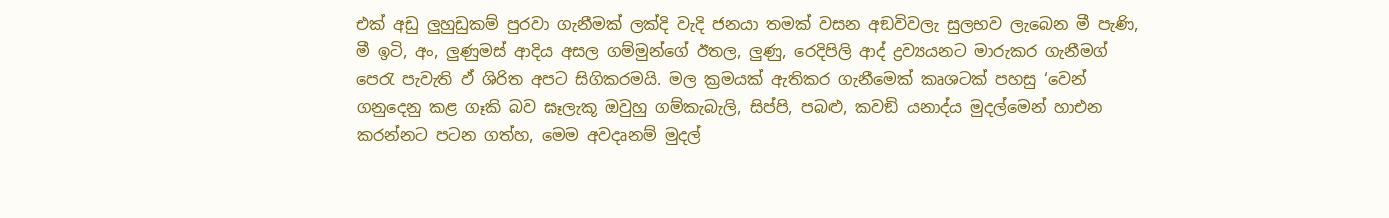එක් අඩු ලුහුඩුකම් පුරවා ගැනීමක් ලක්දි වැදි ජනයා තමක් වසන අඞවිවලැ සුලභව ලැබෙන මී පැණි, මී ඉටි, අං, ලුණුමස් ආදිය අසල ගම්මුන්ගේ ඊතල, ලුණු, රෙදිපිලි ආද් ද්‍රව්‍යයනට මාරුකර ගැනීමග් පෙරැ පැවැති ඵ්‌ ශිරිත අපට සිගිකරමයි. මල ක්‍රමයක් ඇතිකර ගැනීමෙක් කෘශටක් පහසු ‘වෙන් ගනුදෙනු කළ ගෑකි බව ඝෑලැකූ ඔවුහු ගම්කැබැලි, සිප්පි, පබළු, කවඞි යනාද්ය මුදල්මෙන් හාඑන කරන්නට පටන ගත්හ, මෙම අවදෘනම් මුදල්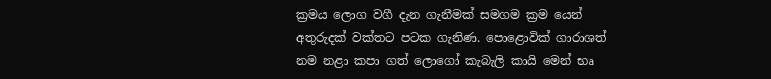ක්‍රමය ලොග වගී දැන ගැනීමක් සමගම ක්‍රම යෙන් අතුරුදක් වක්තට පටක ගැනිණ. පොළොවික් ගාරාශත් නම නළා කපා ගත් ලොගෝ කැබැලි කායි මෙන් භෘ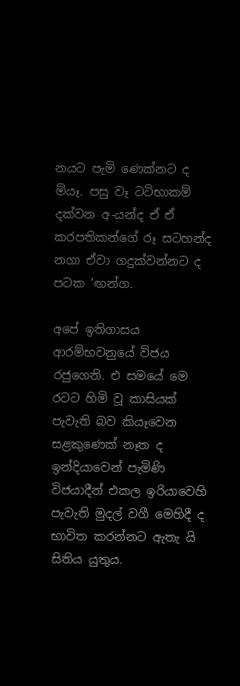නයට පැමි ණෙක්නට ද මියෑ. පසු වෑ ටටිභාකම් දක්වන අ-යන්ද ඒ ඒ කරපතිකන්ගේ රූ සටහන්ද නගා ඒවා ගදුක්වන්නට ද පටක ‘ඟන්ග.

අපේ ඉතිගාසය ආරම්භවනුයේ විජය රජුගෙනි. එ සමයේ මෙ රටට හිමි වූ කාසියක් පැවැති බව කියෑවෙන සළකුණෙක් නෑත ද ඉන්දියාවෙන් පැමිණි විජයාදීන් එකල ඉරියාවෙහි පැවැති මුදල් වගී මෙහිදී ද භාවිත කරන්නට ඇතැ යි සිතිය යුතුය.